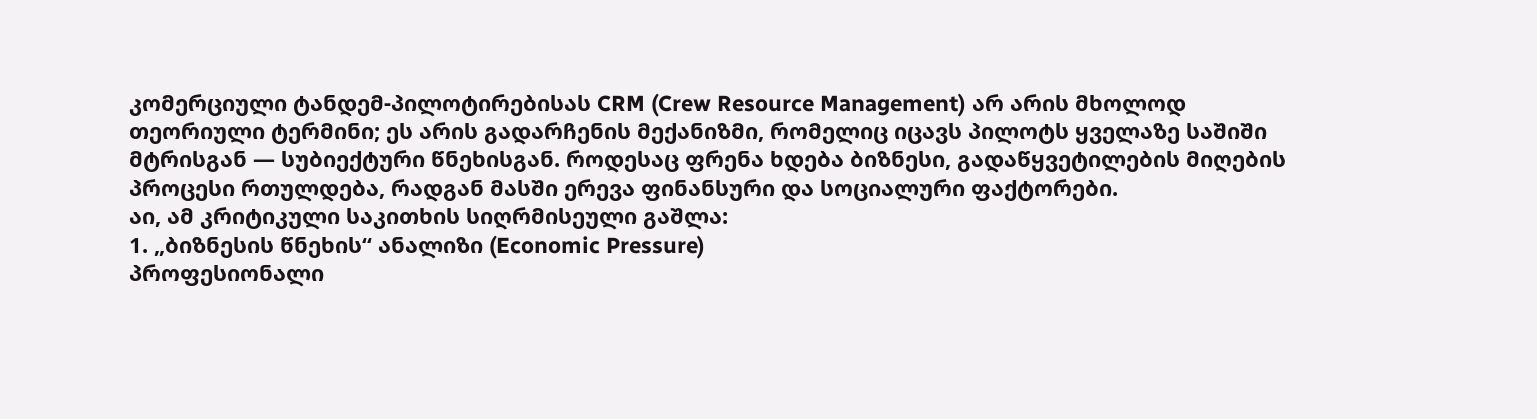კომერციული ტანდემ-პილოტირებისას CRM (Crew Resource Management) არ არის მხოლოდ თეორიული ტერმინი; ეს არის გადარჩენის მექანიზმი, რომელიც იცავს პილოტს ყველაზე საშიში მტრისგან — სუბიექტური წნეხისგან. როდესაც ფრენა ხდება ბიზნესი, გადაწყვეტილების მიღების პროცესი რთულდება, რადგან მასში ერევა ფინანსური და სოციალური ფაქტორები.
აი, ამ კრიტიკული საკითხის სიღრმისეული გაშლა:
1. „ბიზნესის წნეხის“ ანალიზი (Economic Pressure)
პროფესიონალი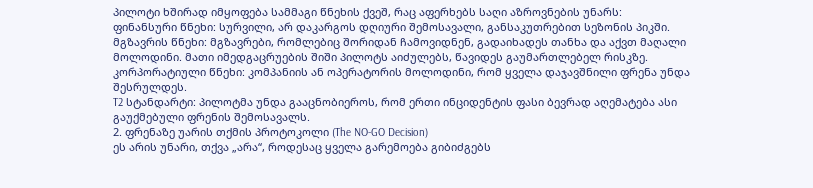პილოტი ხშირად იმყოფება სამმაგი წნეხის ქვეშ, რაც აფერხებს საღი აზროვნების უნარს:
ფინანსური წნეხი: სურვილი, არ დაკარგოს დღიური შემოსავალი, განსაკუთრებით სეზონის პიკში.
მგზავრის წნეხი: მგზავრები, რომლებიც შორიდან ჩამოვიდნენ, გადაიხადეს თანხა და აქვთ მაღალი მოლოდინი. მათი იმედგაცრუების შიში პილოტს აიძულებს, წავიდეს გაუმართლებელ რისკზე.
კორპორატიული წნეხი: კომპანიის ან ოპერატორის მოლოდინი, რომ ყველა დაჯავშნილი ფრენა უნდა შესრულდეს.
T2 სტანდარტი: პილოტმა უნდა გააცნობიეროს, რომ ერთი ინციდენტის ფასი ბევრად აღემატება ასი გაუქმებული ფრენის შემოსავალს.
2. ფრენაზე უარის თქმის პროტოკოლი (The NO-GO Decision)
ეს არის უნარი, თქვა „არა“, როდესაც ყველა გარემოება გიბიძგებს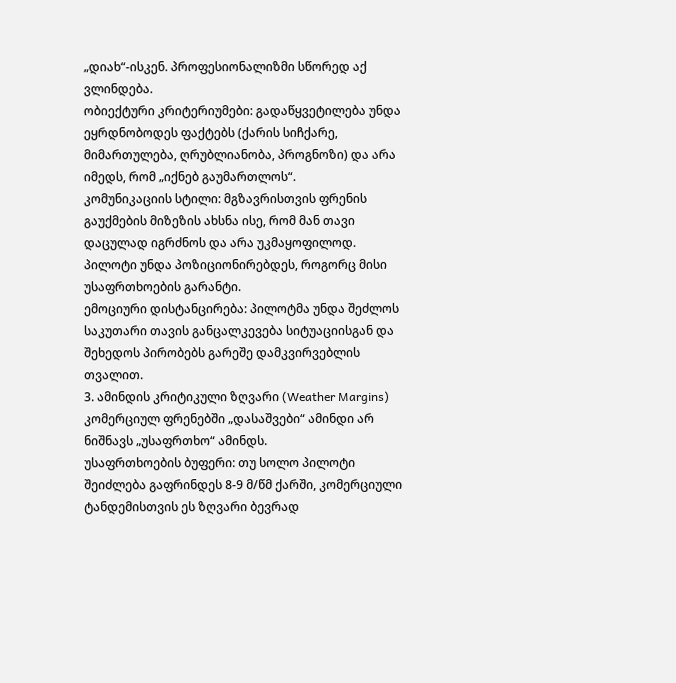„დიახ“-ისკენ. პროფესიონალიზმი სწორედ აქ ვლინდება.
ობიექტური კრიტერიუმები: გადაწყვეტილება უნდა ეყრდნობოდეს ფაქტებს (ქარის სიჩქარე, მიმართულება, ღრუბლიანობა, პროგნოზი) და არა იმედს, რომ „იქნებ გაუმართლოს“.
კომუნიკაციის სტილი: მგზავრისთვის ფრენის გაუქმების მიზეზის ახსნა ისე, რომ მან თავი დაცულად იგრძნოს და არა უკმაყოფილოდ. პილოტი უნდა პოზიციონირებდეს, როგორც მისი უსაფრთხოების გარანტი.
ემოციური დისტანცირება: პილოტმა უნდა შეძლოს საკუთარი თავის განცალკევება სიტუაციისგან და შეხედოს პირობებს გარეშე დამკვირვებლის თვალით.
3. ამინდის კრიტიკული ზღვარი (Weather Margins)
კომერციულ ფრენებში „დასაშვები“ ამინდი არ ნიშნავს „უსაფრთხო“ ამინდს.
უსაფრთხოების ბუფერი: თუ სოლო პილოტი შეიძლება გაფრინდეს 8-9 მ/წმ ქარში, კომერციული ტანდემისთვის ეს ზღვარი ბევრად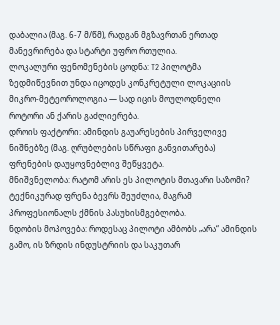დაბალია (მაგ. 6-7 მ/წმ), რადგან მგზავრთან ერთად მანევრირება და სტარტი უფრო რთულია.
ლოკალური ფენომენების ცოდნა: T2 პილოტმა ზედმიწევნით უნდა იცოდეს კონკრეტული ლოკაციის მიკრო-მეტეოროლოგია — სად იცის მოულოდნელი როტორი ან ქარის გაძლიერება.
დროის ფაქტორი: ამინდის გაუარესების პირველივე ნიშნებზე (მაგ. ღრუბლების სწრაფი განვითარება) ფრენების დაუყოვნებლივ შეწყვეტა.
მნიშვნელობა: რატომ არის ეს პილოტის მთავარი საზომი?
ტექნიკურად ფრენა ბევრს შეუძლია, მაგრამ პროფესიონალს ქმნის პასუხისმგებლობა.
ნდობის მოპოვება: როდესაც პილოტი ამბობს „არა“ ამინდის გამო, ის ზრდის ინდუსტრიის და საკუთარ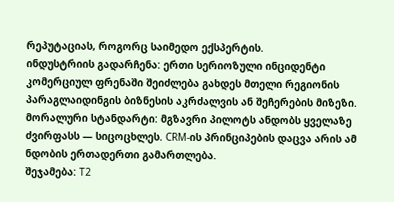რეპუტაციას, როგორც საიმედო ექსპერტის.
ინდუსტრიის გადარჩენა: ერთი სერიოზული ინციდენტი კომერციულ ფრენაში შეიძლება გახდეს მთელი რეგიონის პარაგლაიდინგის ბიზნესის აკრძალვის ან შეჩერების მიზეზი.
მორალური სტანდარტი: მგზავრი პილოტს ანდობს ყველაზე ძვირფასს — სიცოცხლეს. CRM-ის პრინციპების დაცვა არის ამ ნდობის ერთადერთი გამართლება.
შეჯამება: T2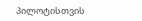პილოტისთვის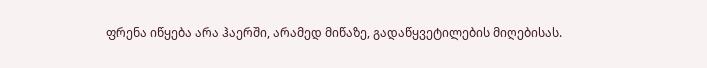ფრენა იწყება არა ჰაერში, არამედ მიწაზე, გადაწყვეტილების მიღებისას.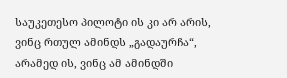საუკეთესო პილოტი ის კი არ არის, ვინც რთულ ამინდს „გადაურჩა“, არამედ ის, ვინც ამ ამინდში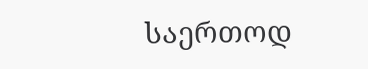საერთოდ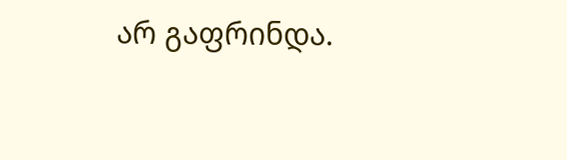არ გაფრინდა.